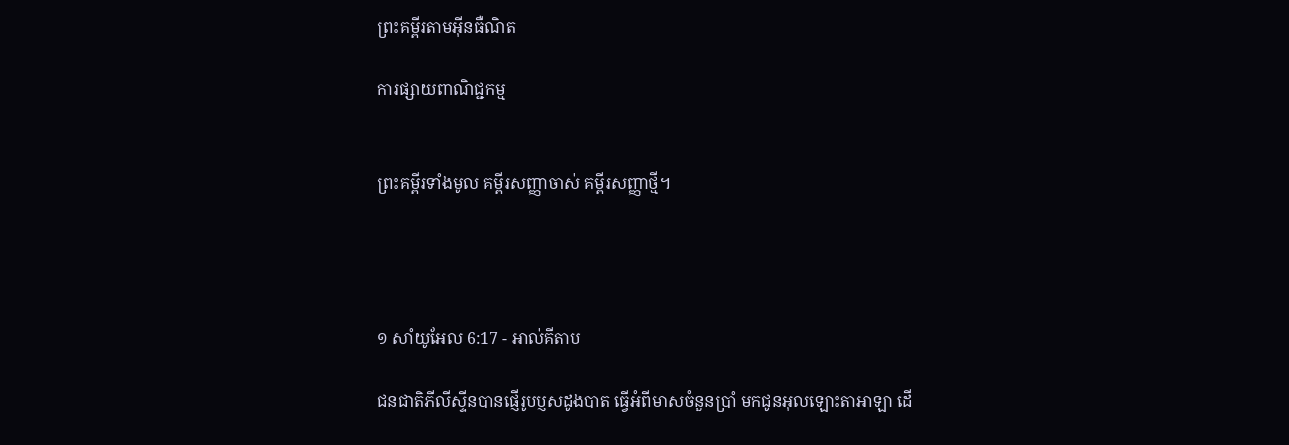ព្រះគម្ពីរតាមអ៊ីនធឺណិត

ការផ្សាយពាណិជ្ជកម្ម


ព្រះគម្ពីរទាំងមូល គម្ពីរសញ្ញាចាស់ គម្ពីរសញ្ញាថ្មី។




១ សាំ‌យូ‌អែល 6:17 - អាល់គីតាប

ជន‌ជាតិភីលី‌ស្ទីនបានផ្ញើរូបប្ញសដូងបាត ធ្វើអំពីមាសចំនួនប្រាំ មកជូនអុលឡោះ‌តាអាឡា ដើ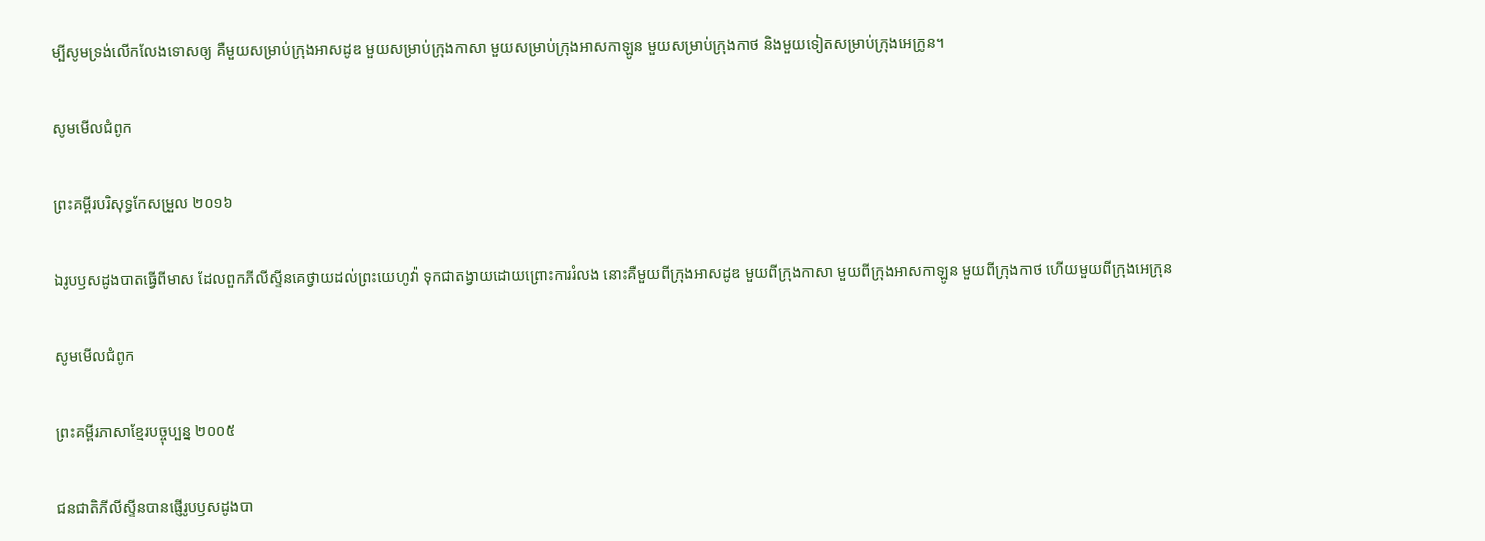ម្បីសូមទ្រង់លើកលែងទោសឲ្យ គឺមួយសម្រាប់ក្រុងអាស‌ដូឌ មួយសម្រាប់ក្រុងកាសា មួយសម្រាប់ក្រុងអាស‌កា‌ឡូន មួយសម្រាប់ក្រុងកាថ និងមួយទៀតសម្រាប់ក្រុងអេក្រូន។

សូមមើលជំពូក

ព្រះគម្ពីរបរិសុទ្ធកែសម្រួល ២០១៦

ឯរូបឫស‌ដូង‌បាតធ្វើពីមាស ដែលពួកភីលី‌ស្ទីនគេថ្វាយដល់ព្រះ‌យេហូវ៉ា ទុកជាតង្វាយដោយព្រោះការរំលង នោះគឺមួយពីក្រុងអាស‌ដូឌ មួយពីក្រុងកាសា មួយពីក្រុងអាស‌កាឡូន មួយពីក្រុងកាថ ហើយមួយពីក្រុងអេក្រុន

សូមមើលជំពូក

ព្រះគម្ពីរភាសាខ្មែរបច្ចុប្បន្ន ២០០៥

ជន‌ជាតិភីលីស្ទីនបានផ្ញើរូបឫស‌ដូង‌បា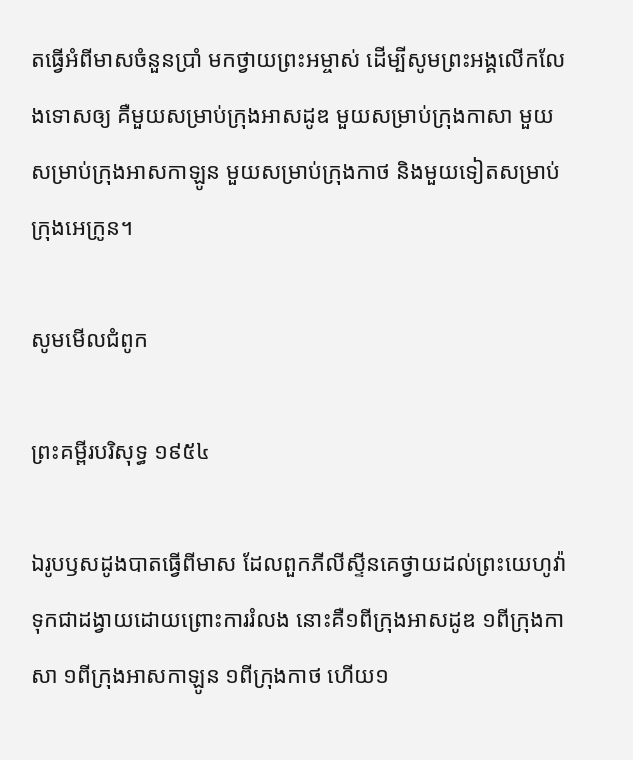តធ្វើអំពីមាសចំនួនប្រាំ មកថ្វាយព្រះ‌អម្ចាស់ ដើម្បីសូមព្រះអង្គលើក‌លែងទោសឲ្យ គឺមួយសម្រាប់ក្រុងអាស‌ដូឌ មួយសម្រាប់ក្រុងកាសា មួយសម្រាប់ក្រុងអាស‌កា‌ឡូន មួយសម្រាប់ក្រុងកាថ និងមួយទៀតសម្រាប់ក្រុងអេក្រូន។

សូមមើលជំពូក

ព្រះគម្ពីរបរិសុទ្ធ ១៩៥៤

ឯរូបឫស‌ដូង‌បាតធ្វើពីមាស ដែលពួកភីលីស្ទីនគេថ្វាយដល់ព្រះ‌យេហូវ៉ា ទុកជាដង្វាយដោយព្រោះការរំលង នោះគឺ១ពីក្រុងអាស‌ដូឌ ១ពីក្រុងកាសា ១ពីក្រុងអាស‌កា‌ឡូន ១ពីក្រុងកាថ ហើយ១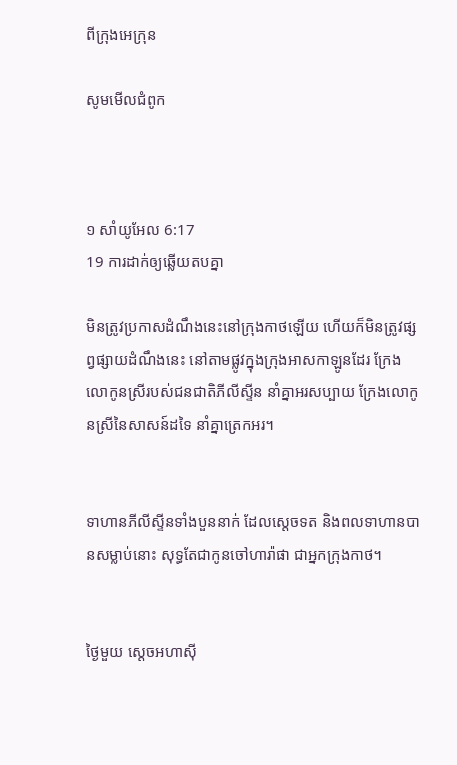ពីក្រុងអេក្រុន

សូមមើលជំពូក



១ សាំ‌យូ‌អែល 6:17
19 ការដាក់ឲ្យឆ្លើយតបគ្នា

មិនត្រូវប្រកាសដំណឹងនេះនៅក្រុងកាថឡើយ ហើយក៏មិនត្រូវផ្សព្វ‌ផ្សាយដំណឹងនេះ នៅតាមផ្លូវក្នុងក្រុងអាស‌កាឡូនដែរ ក្រែងលោកូនស្រីរបស់ជន‌ជាតិភីលី‌ស្ទីន នាំគ្នាអរសប្បាយ ក្រែងលោកូនស្រីនៃសាសន៍ដទៃ នាំគ្នាត្រេកអរ។


ទាហានភីលី‌ស្ទីនទាំងបួននាក់ ដែលស្តេចទត និងពលទាហានបានសម្លាប់នោះ សុទ្ធតែជាកូនចៅហារ៉ា‌ផា ជាអ្នកក្រុងកាថ។


ថ្ងៃមួយ ស្តេចអហា‌ស៊ី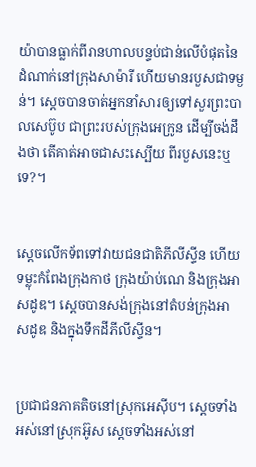យ៉ាបានធ្លាក់ពីរាន‌ហាលបន្ទប់ជាន់លើបំផុតនៃដំណាក់នៅក្រុងសាម៉ារី ហើយមានរបួសជាទម្ងន់។ ស្តេចបានចាត់អ្នកនាំសារឲ្យទៅសួរព្រះបាល‌សេប៊ូប ជាព្រះរបស់ក្រុងអេក្រូន ដើម្បីចង់ដឹងថា តើគាត់អាចជាសះ‌ស្បើយ ពីរបួសនេះឬទេ?។


ស្តេចលើកទ័ពទៅវាយជន‌ជាតិភីលី‌ស្ទីន ហើយទម្លុះកំពែងក្រុងកាថ ក្រុងយ៉ាប់‌ណេ និងក្រុងអាស‌ដូឌ។ ស្តេចបានសង់ក្រុងនៅតំបន់ក្រុងអាស‌ដូឌ និងក្នុងទឹកដីភីលី‌ស្ទីន។


ប្រជា‌ជនភាគតិចនៅស្រុកអេស៊ីប។ ស្ដេចទាំងអស់នៅស្រុកអ៊ូស ស្ដេចទាំងអស់នៅ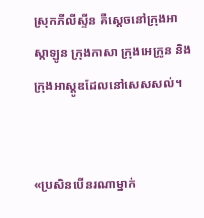ស្រុកភីលី‌ស្ទីន គឺស្ដេចនៅក្រុងអាស្កា‌ឡូន ក្រុងកាសា ក្រុងអេក្រូន និងក្រុងអាស្តូឌដែលនៅសេស‌សល់។


«ប្រសិនបើនរណាម្នាក់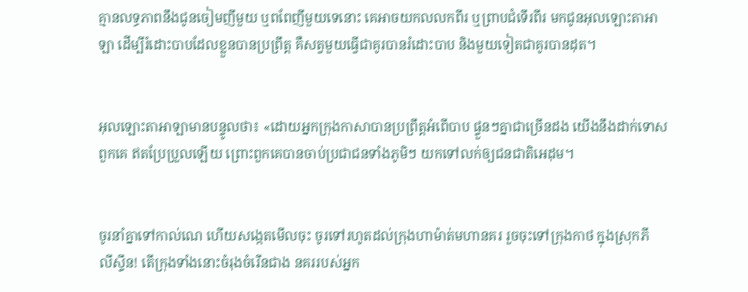គ្មានលទ្ធភាពនឹងជូនចៀមញីមួយ ឬពពែញីមួយទេនោះ គេអាចយកលលកពីរ ឬព្រាបជំទើរពីរ មកជូនអុលឡោះ‌តាអាឡា ដើម្បីរំដោះបាបដែលខ្លួនបានប្រព្រឹត្ត គឺសត្វមួយធ្វើជាគូរបានរំដោះបាប និងមួយទៀតជាគូរបានដុត។


អុលឡោះ‌តាអាឡាមានបន្ទូលថា៖ «ដោយអ្នកក្រុងកាសាបានប្រព្រឹត្តអំពើបាប ផ្ទួនៗគ្នាជាច្រើនដង យើងនឹងដាក់ទោសពួកគេ ឥតប្រែ‌ប្រួលឡើយ ព្រោះពួកគេបានចាប់ប្រជា‌ជនទាំងភូមិៗ យកទៅលក់ឲ្យជន‌ជាតិអេដុម។


ចូរនាំគ្នាទៅកាល់‌ណេ ហើយសង្កេតមើលចុះ ចូរទៅរហូតដល់ក្រុងហា‌ម៉ាត់មហានគរ រួចចុះទៅក្រុងកាថ ក្នុងស្រុកភីលី‌ស្ទីន! តើក្រុងទាំងនោះចំរុង‌ចំរើនជាង នគររបស់អ្នក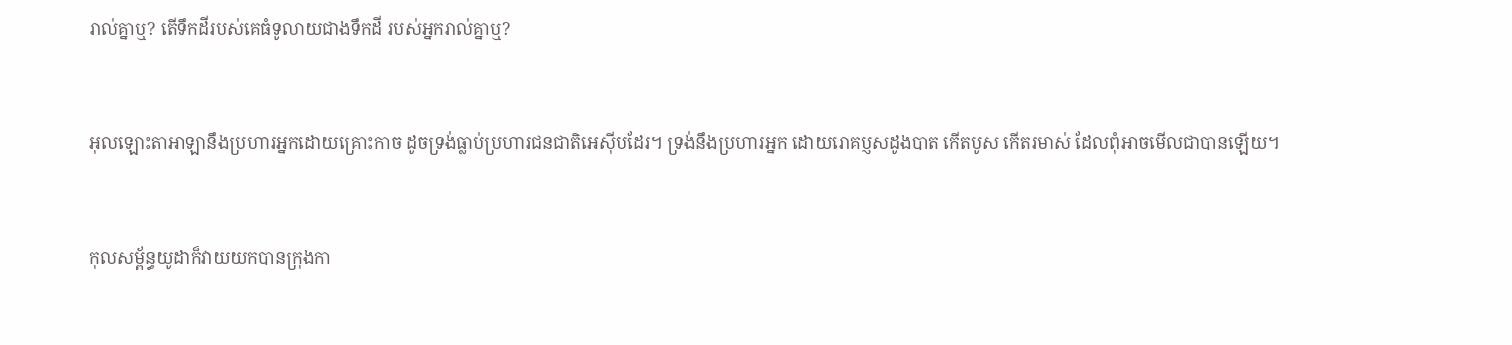រាល់គ្នាឬ? តើទឹកដីរបស់គេធំទូលាយជាងទឹកដី របស់អ្នករាល់គ្នាឬ?


អុលឡោះ‌តាអាឡានឹងប្រហារអ្នកដោយគ្រោះកាច ដូចទ្រង់ធ្លាប់ប្រហារជន‌ជាតិអេស៊ីបដែរ។ ទ្រង់នឹងប្រហារអ្នក ដោយរោគប្ញសដូងបាត កើតបូស កើតរមាស់ ដែលពុំអាចមើលជាបានឡើយ។


កុល‌សម្ព័ន្ធយូដាក៏វាយយកបានក្រុងកា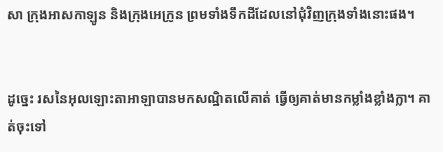សា ក្រុងអាស‌កា‌ឡូន និងក្រុងអេក្រូន ព្រមទាំងទឹកដីដែលនៅជុំ‌វិញក្រុងទាំងនោះផង។


ដូច្នេះ រសនៃអុលឡោះ‌តាអាឡាបានមកសណ្ឋិតលើគាត់ ធ្វើឲ្យគាត់មានកម្លាំងខ្លាំងក្លា។ គាត់ចុះទៅ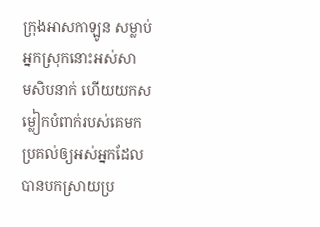ក្រុងអាស‌កា‌ឡូន សម្លាប់អ្នកស្រុកនោះអស់សាម‌សិបនាក់ ហើយយកសម្លៀក‌បំពាក់របស់គេមកប្រគល់ឲ្យអស់អ្នកដែលបានបកស្រាយប្រ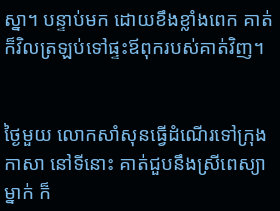ស្នា។ បន្ទាប់មក ដោយខឹងខ្លាំងពេក គាត់ក៏វិលត្រឡប់ទៅផ្ទះឪពុករបស់គាត់វិញ។


ថ្ងៃមួយ លោកសាំ‌សុនធ្វើដំណើរទៅក្រុងកាសា នៅទីនោះ គាត់ជួបនឹងស្រីពេស្យាម្នាក់ ក៏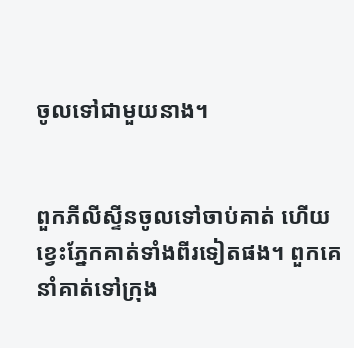ចូលទៅជាមួយនាង។


ពួកភីលី‌ស្ទីនចូលទៅចាប់គាត់ ហើយខ្វេះភ្នែកគាត់ទាំងពីរទៀតផង។ ពួកគេនាំគាត់ទៅក្រុង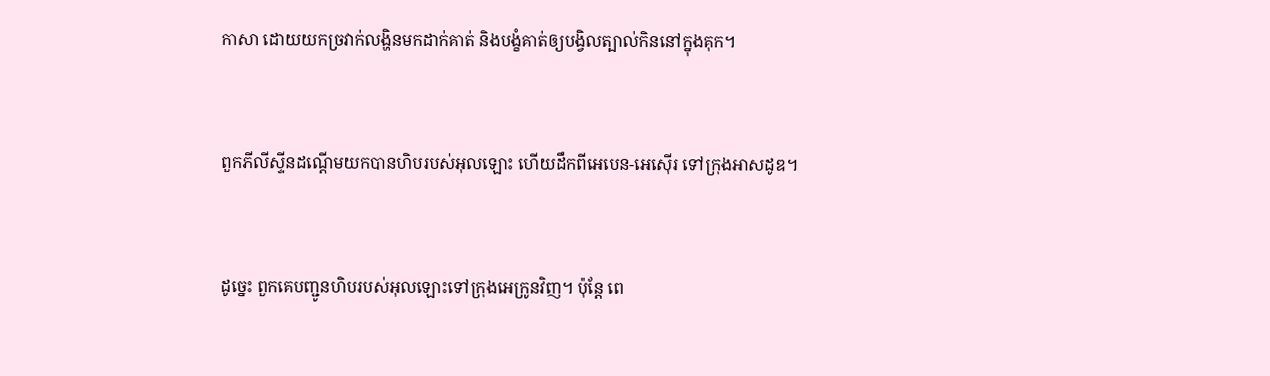កាសា ដោយយកច្រវាក់លង្ហិនមកដាក់គាត់ និងបង្ខំគាត់ឲ្យបង្វិលត្បាល់កិននៅក្នុងគុក។


ពួកភីលី‌ស្ទីនដណ្តើមយកបានហិបរបស់អុលឡោះ ហើយដឹកពីអេបេន-អេស៊ើរ ទៅក្រុងអាស‌ដូឌ។


ដូច្នេះ ពួកគេបញ្ជូនហិបរបស់អុលឡោះទៅក្រុងអេក្រូនវិញ។ ប៉ុន្តែ ពេ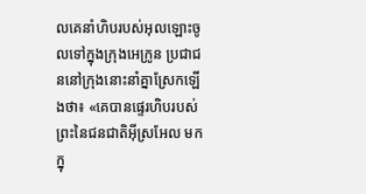លគេនាំហិបរបស់អុលឡោះចូលទៅក្នុងក្រុងអេក្រូន ប្រជា‌ជននៅក្រុងនោះនាំគ្នាស្រែកឡើងថា៖ «គេបានផ្ទេរហិបរបស់ព្រះនៃជន‌ជាតិអ៊ីស្រ‌អែល មកក្នុ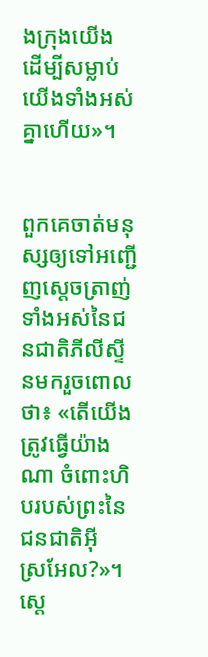ងក្រុងយើង ដើម្បីសម្លាប់យើងទាំងអស់គ្នាហើយ»។


ពួកគេចាត់មនុស្សឲ្យទៅអញ្ជើញស្តេចត្រាញ់ទាំងអស់នៃជន‌ជាតិភីលី‌ស្ទីនមករួចពោលថា៖ «តើយើងត្រូវធ្វើយ៉ាងណា ចំពោះហិបរបស់ព្រះនៃជន‌ជាតិអ៊ីស្រ‌អែល?»។ ស្តេ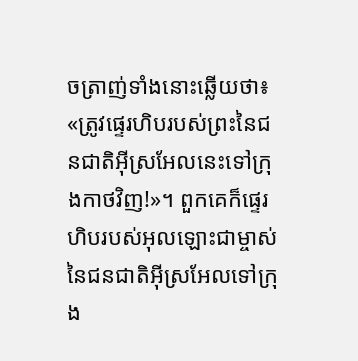ចត្រាញ់ទាំងនោះឆ្លើយថា៖ «ត្រូវផ្ទេរហិបរបស់ព្រះនៃជន‌ជាតិអ៊ីស្រ‌អែលនេះទៅក្រុងកាថវិញ!»។ ពួកគេក៏ផ្ទេរហិបរបស់អុលឡោះជាម្ចាស់នៃជន‌ជាតិអ៊ីស្រ‌អែលទៅក្រុង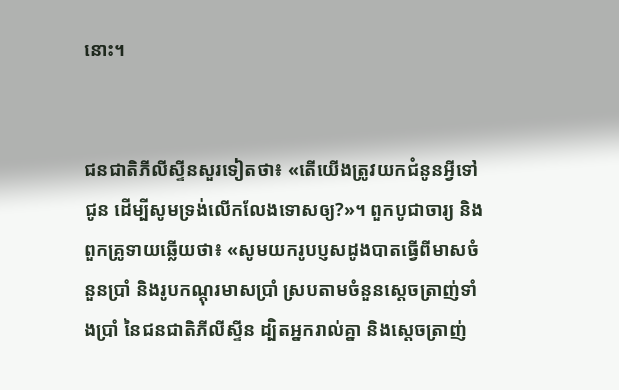នោះ។


ជន‌ជាតិភីលី‌ស្ទីនសួរទៀតថា៖ «តើយើងត្រូវយកជំនូនអ្វីទៅជូន ដើម្បីសូមទ្រង់លើកលែងទោសឲ្យ?»។ ពួកបូជា‌ចារ្យ និងពួកគ្រូទាយឆ្លើយថា៖ «សូមយករូបប្ញសដូងបាតធ្វើពីមាសចំនួនប្រាំ និងរូបកណ្តុរមាសប្រាំ ស្របតាមចំនួនស្តេចត្រាញ់ទាំងប្រាំ នៃជន‌ជាតិភីលី‌ស្ទីន ដ្បិតអ្នករាល់គ្នា និងស្តេចត្រាញ់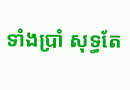ទាំងប្រាំ សុទ្ធតែ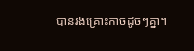បានរងគ្រោះកាចដូចៗគ្នា។